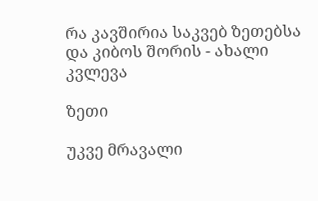რა კავშირია საკვებ ზეთებსა და კიბოს შორის - ახალი კვლევა

ზეთი

უკვე მრავალი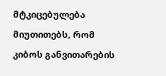მტკიცებულება მიუთითებს, რომ კიბოს განვითარების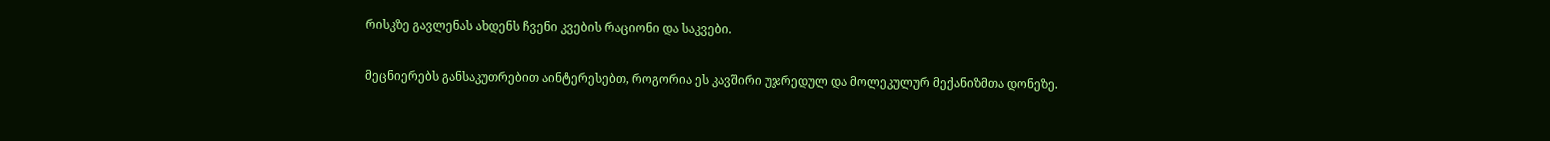რისკზე გავლენას ახდენს ჩვენი კვების რაციონი და საკვები.

მეცნიერებს განსაკუთრებით აინტერესებთ, როგორია ეს კავშირი უჯრედულ და მოლეკულურ მექანიზმთა დონეზე.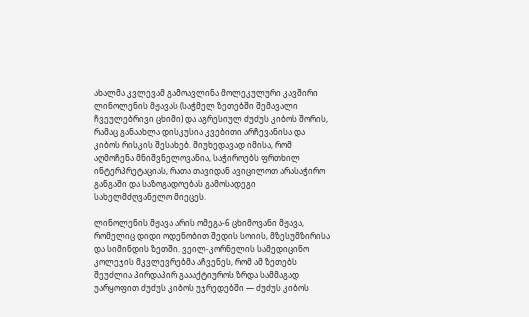ახალმა კვლევამ გამოავლინა მოლეკულური კავშირი ლინოლენის მჟავას (საჭმელ ზეთებში შემავალი ჩვეულებრივი ცხიმი) და აგრესიულ ძუძუს კიბოს შორის, რამაც განაახლა დისკუსია კვებითი არჩევანისა და კიბოს რისკის შესახებ. მიუხედავად იმისა, რომ აღმოჩენა მნიშვნელოვანია, საჭიროებს ფრთხილ ინტერპრეტაციას, რათა თავიდან ავიცილოთ არასაჭირო განგაში და საზოგადოებას გამოსადეგი სახელმძღვანელო მიეცეს.

ლინოლენის მჟავა არის ომეგა-6 ცხიმოვანი მჟავა, რომელიც დიდი ოდენობით შედის სოიის, მზესუმზირისა და სიმინდის ზეთში. ვეილ-კორნელის სამედიცინო კოლეჯის მკვლევრებმა აჩვენეს, რომ ამ ზეთებს შეუძლია პირდაპირ გაააქტიუროს ზრდა სამმაგად უარყოფით ძუძუს კიბოს უჯრედებში — ძუძუს კიბოს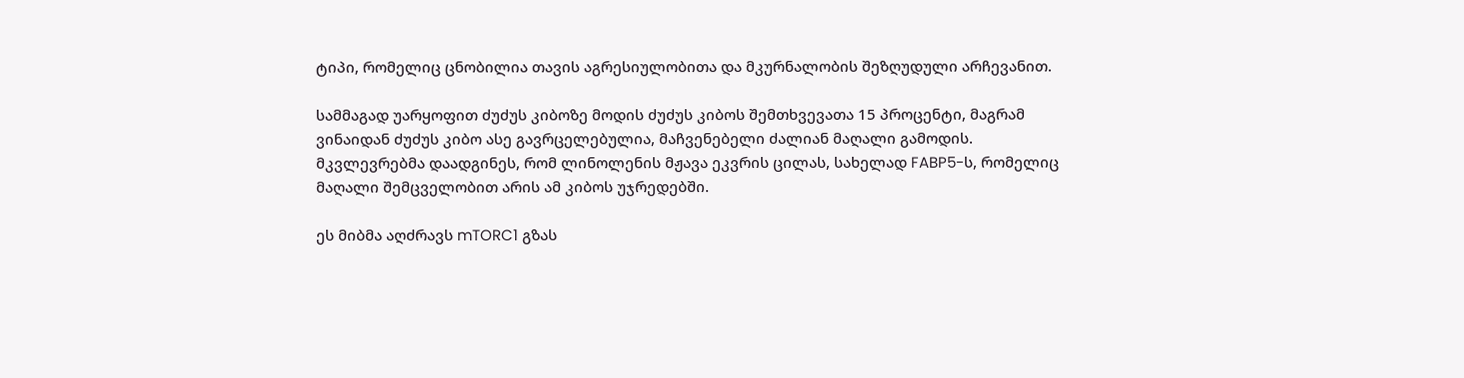ტიპი, რომელიც ცნობილია თავის აგრესიულობითა და მკურნალობის შეზღუდული არჩევანით.

სამმაგად უარყოფით ძუძუს კიბოზე მოდის ძუძუს კიბოს შემთხვევათა 15 პროცენტი, მაგრამ ვინაიდან ძუძუს კიბო ასე გავრცელებულია, მაჩვენებელი ძალიან მაღალი გამოდის. მკვლევრებმა დაადგინეს, რომ ლინოლენის მჟავა ეკვრის ცილას, სახელად FABP5-ს, რომელიც მაღალი შემცველობით არის ამ კიბოს უჯრედებში.

ეს მიბმა აღძრავს mTORC1 გზას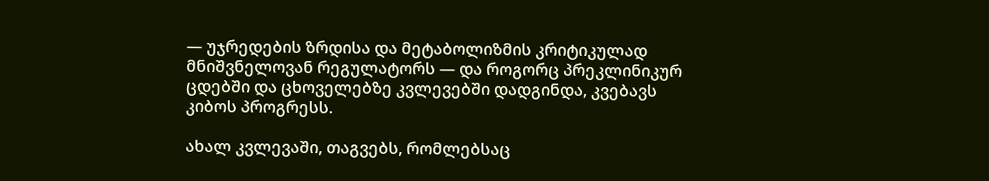— უჯრედების ზრდისა და მეტაბოლიზმის კრიტიკულად მნიშვნელოვან რეგულატორს — და როგორც პრეკლინიკურ ცდებში და ცხოველებზე კვლევებში დადგინდა, კვებავს კიბოს პროგრესს.

ახალ კვლევაში, თაგვებს, რომლებსაც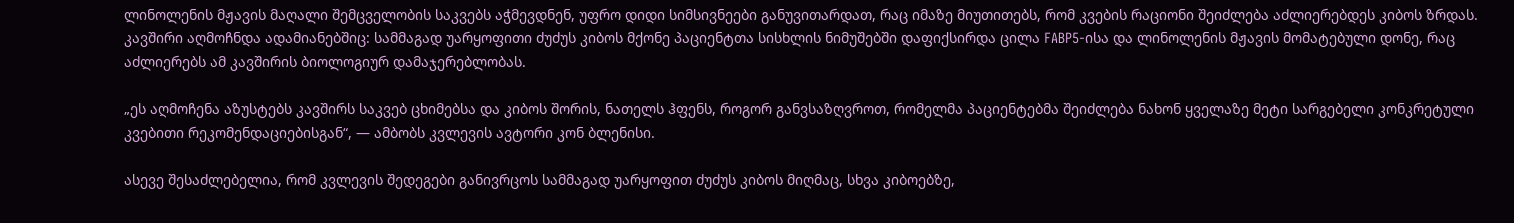ლინოლენის მჟავის მაღალი შემცველობის საკვებს აჭმევდნენ, უფრო დიდი სიმსივნეები განუვითარდათ, რაც იმაზე მიუთითებს, რომ კვების რაციონი შეიძლება აძლიერებდეს კიბოს ზრდას. კავშირი აღმოჩნდა ადამიანებშიც: სამმაგად უარყოფითი ძუძუს კიბოს მქონე პაციენტთა სისხლის ნიმუშებში დაფიქსირდა ცილა FABP5-ისა და ლინოლენის მჟავის მომატებული დონე, რაც აძლიერებს ამ კავშირის ბიოლოგიურ დამაჯერებლობას.

„ეს აღმოჩენა აზუსტებს კავშირს საკვებ ცხიმებსა და კიბოს შორის, ნათელს ჰფენს, როგორ განვსაზღვროთ, რომელმა პაციენტებმა შეიძლება ნახონ ყველაზე მეტი სარგებელი კონკრეტული კვებითი რეკომენდაციებისგან“, — ამბობს კვლევის ავტორი კონ ბლენისი.

ასევე შესაძლებელია, რომ კვლევის შედეგები განივრცოს სამმაგად უარყოფით ძუძუს კიბოს მიღმაც, სხვა კიბოებზე,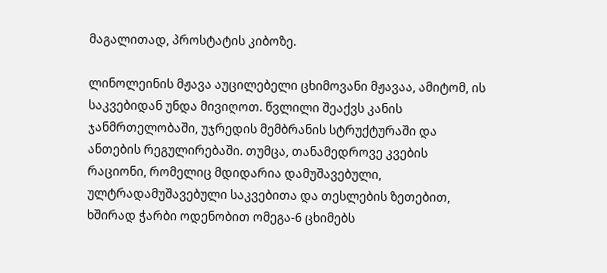მაგალითად, პროსტატის კიბოზე.

ლინოლეინის მჟავა აუცილებელი ცხიმოვანი მჟავაა, ამიტომ, ის საკვებიდან უნდა მივიღოთ. წვლილი შეაქვს კანის ჯანმრთელობაში, უჯრედის მემბრანის სტრუქტურაში და ანთების რეგულირებაში. თუმცა, თანამედროვე კვების რაციონი, რომელიც მდიდარია დამუშავებული, ულტრადამუშავებული საკვებითა და თესლების ზეთებით, ხშირად ჭარბი ოდენობით ომეგა-6 ცხიმებს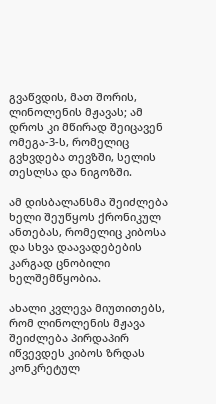გვაწვდის, მათ შორის, ლინოლენის მჟავას; ამ დროს კი მწირად შეიცავენ ომეგა-3-ს, რომელიც გვხვდება თევზში, სელის თესლსა და ნიგოზში.

ამ დისბალანსმა შეიძლება ხელი შეუწყოს ქრონიკულ ანთებას, რომელიც კიბოსა და სხვა დაავადებების კარგად ცნობილი ხელშემწყობია.

ახალი კვლევა მიუთითებს, რომ ლინოლენის მჟავა შეიძლება პირდაპირ იწვევდეს კიბოს ზრდას კონკრეტულ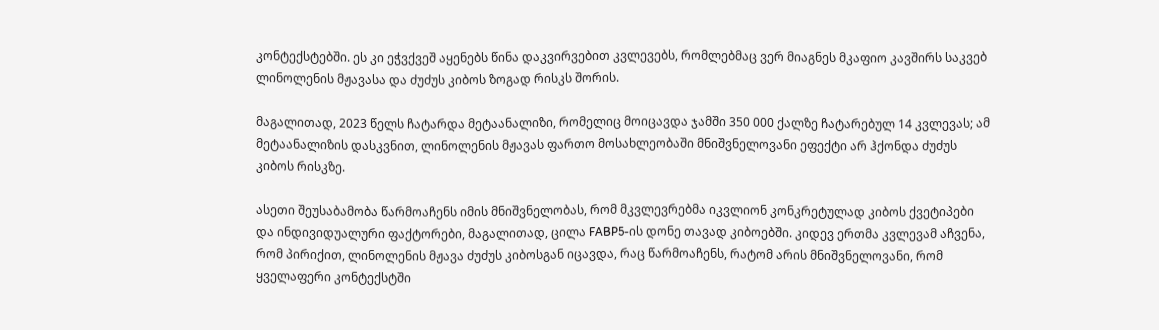კონტექსტებში. ეს კი ეჭვქვეშ აყენებს წინა დაკვირვებით კვლევებს, რომლებმაც ვერ მიაგნეს მკაფიო კავშირს საკვებ ლინოლენის მჟავასა და ძუძუს კიბოს ზოგად რისკს შორის.

მაგალითად, 2023 წელს ჩატარდა მეტაანალიზი, რომელიც მოიცავდა ჯამში 350 000 ქალზე ჩატარებულ 14 კვლევას; ამ მეტაანალიზის დასკვნით, ლინოლენის მჟავას ფართო მოსახლეობაში მნიშვნელოვანი ეფექტი არ ჰქონდა ძუძუს კიბოს რისკზე.

ასეთი შეუსაბამობა წარმოაჩენს იმის მნიშვნელობას, რომ მკვლევრებმა იკვლიონ კონკრეტულად კიბოს ქვეტიპები და ინდივიდუალური ფაქტორები, მაგალითად, ცილა FABP5-ის დონე თავად კიბოებში. კიდევ ერთმა კვლევამ აჩვენა, რომ პირიქით, ლინოლენის მჟავა ძუძუს კიბოსგან იცავდა, რაც წარმოაჩენს, რატომ არის მნიშვნელოვანი, რომ ყველაფერი კონტექსტში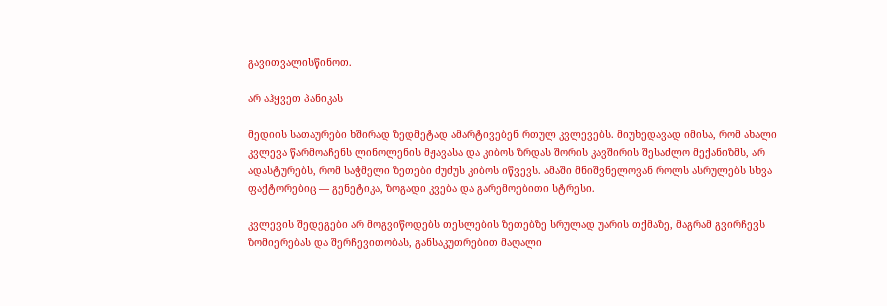გავითვალისწინოთ.

არ აჰყვეთ პანიკას

მედიის სათაურები ხშირად ზედმეტად ამარტივებენ რთულ კვლევებს. მიუხედავად იმისა, რომ ახალი კვლევა წარმოაჩენს ლინოლენის მჟავასა და კიბოს ზრდას შორის კავშირის შესაძლო მექანიზმს, არ ადასტურებს, რომ საჭმელი ზეთები ძუძუს კიბოს იწვევს. ამაში მნიშვნელოვან როლს ასრულებს სხვა ფაქტორებიც — გენეტიკა, ზოგადი კვება და გარემოებითი სტრესი.

კვლევის შედეგები არ მოგვიწოდებს თესლების ზეთებზე სრულად უარის თქმაზე, მაგრამ გვირჩევს ზომიერებას და შერჩევითობას, განსაკუთრებით მაღალი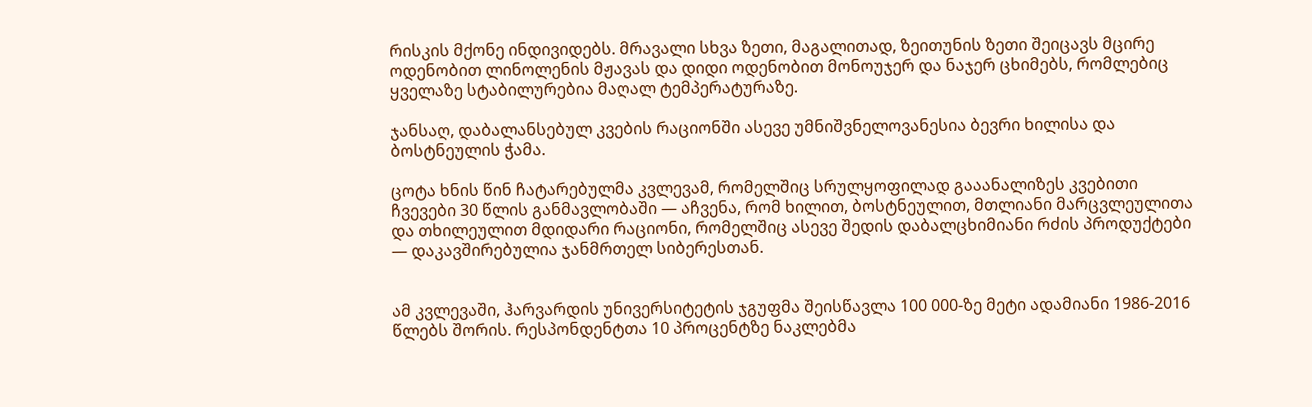რისკის მქონე ინდივიდებს. მრავალი სხვა ზეთი, მაგალითად, ზეითუნის ზეთი შეიცავს მცირე ოდენობით ლინოლენის მჟავას და დიდი ოდენობით მონოუჯერ და ნაჯერ ცხიმებს, რომლებიც ყველაზე სტაბილურებია მაღალ ტემპერატურაზე.

ჯანსაღ, დაბალანსებულ კვების რაციონში ასევე უმნიშვნელოვანესია ბევრი ხილისა და ბოსტნეულის ჭამა.

ცოტა ხნის წინ ჩატარებულმა კვლევამ, რომელშიც სრულყოფილად გააანალიზეს კვებითი ჩვევები 30 წლის განმავლობაში — აჩვენა, რომ ხილით, ბოსტნეულით, მთლიანი მარცვლეულითა და თხილეულით მდიდარი რაციონი, რომელშიც ასევე შედის დაბალცხიმიანი რძის პროდუქტები — დაკავშირებულია ჯანმრთელ სიბერესთან.


ამ კვლევაში, ჰარვარდის უნივერსიტეტის ჯგუფმა შეისწავლა 100 000-ზე მეტი ადამიანი 1986-2016 წლებს შორის. რესპონდენტთა 10 პროცენტზე ნაკლებმა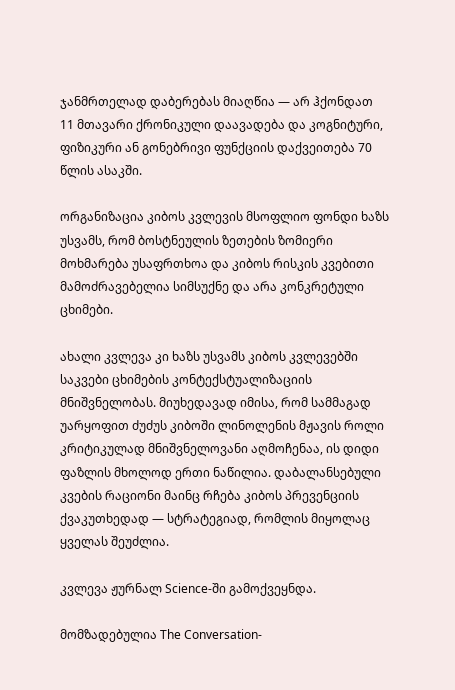ჯანმრთელად დაბერებას მიაღწია — არ ჰქონდათ 11 მთავარი ქრონიკული დაავადება და კოგნიტური, ფიზიკური ან გონებრივი ფუნქციის დაქვეითება 70 წლის ასაკში.

ორგანიზაცია კიბოს კვლევის მსოფლიო ფონდი ხაზს უსვამს, რომ ბოსტნეულის ზეთების ზომიერი მოხმარება უსაფრთხოა და კიბოს რისკის კვებითი მამოძრავებელია სიმსუქნე და არა კონკრეტული ცხიმები.

ახალი კვლევა კი ხაზს უსვამს კიბოს კვლევებში საკვები ცხიმების კონტექსტუალიზაციის მნიშვნელობას. მიუხედავად იმისა, რომ სამმაგად უარყოფით ძუძუს კიბოში ლინოლენის მჟავის როლი კრიტიკულად მნიშვნელოვანი აღმოჩენაა, ის დიდი ფაზლის მხოლოდ ერთი ნაწილია. დაბალანსებული კვების რაციონი მაინც რჩება კიბოს პრევენციის ქვაკუთხედად — სტრატეგიად, რომლის მიყოლაც ყველას შეუძლია.

კვლევა ჟურნალ Science-ში გამოქვეყნდა.

მომზადებულია The Conversation-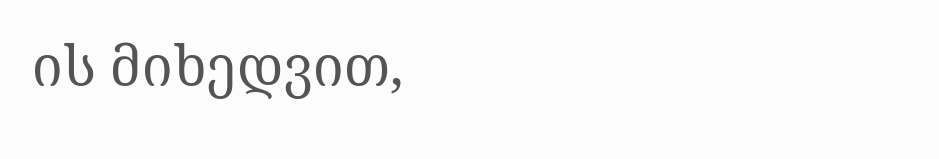ის მიხედვით,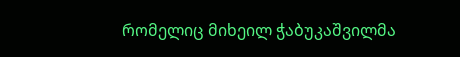რომელიც მიხეილ ჭაბუკაშვილმა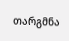თარგმნა